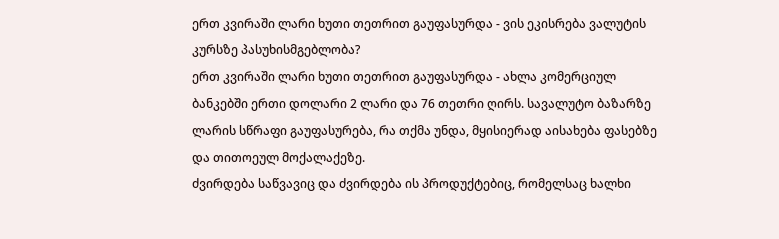ერთ კვირაში ლარი ხუთი თეთრით გაუფასურდა - ვის ეკისრება ვალუტის კურსზე პასუხისმგებლობა?
ერთ კვირაში ლარი ხუთი თეთრით გაუფასურდა - ახლა კომერციულ ბანკებში ერთი დოლარი 2 ლარი და 76 თეთრი ღირს. სავალუტო ბაზარზე ლარის სწრაფი გაუფასურება, რა თქმა უნდა, მყისიერად აისახება ფასებზე და თითოეულ მოქალაქეზე.
ძვირდება საწვავიც და ძვირდება ის პროდუქტებიც, რომელსაც ხალხი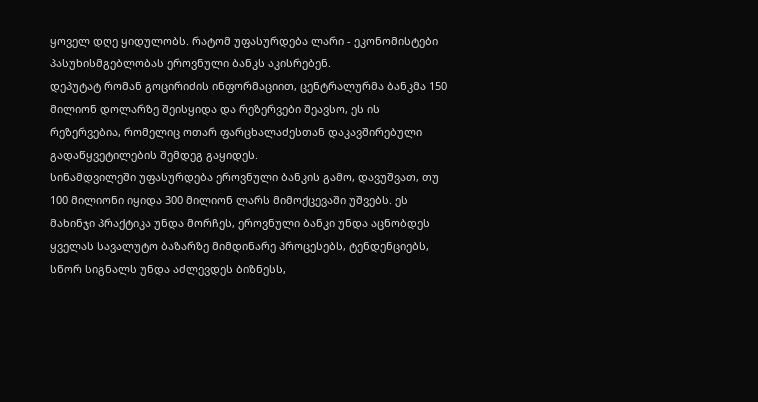ყოველ დღე ყიდულობს. რატომ უფასურდება ლარი - ეკონომისტები პასუხისმგებლობას ეროვნული ბანკს აკისრებენ.
დეპუტატ რომან გოცირიძის ინფორმაციით, ცენტრალურმა ბანკმა 150 მილიონ დოლარზე შეისყიდა და რეზერვები შეავსო, ეს ის რეზერვებია, რომელიც ოთარ ფარცხალაძესთან დაკავშირებული გადაწყვეტილების შემდეგ გაყიდეს.
სინამდვილეში უფასურდება ეროვნული ბანკის გამო, დავუშვათ, თუ 100 მილიონი იყიდა 300 მილიონ ლარს მიმოქცევაში უშვებს. ეს მახინჯი პრაქტიკა უნდა მორჩეს, ეროვნული ბანკი უნდა აცნობდეს ყველას სავალუტო ბაზარზე მიმდინარე პროცესებს, ტენდენციებს, სწორ სიგნალს უნდა აძლევდეს ბიზნესს,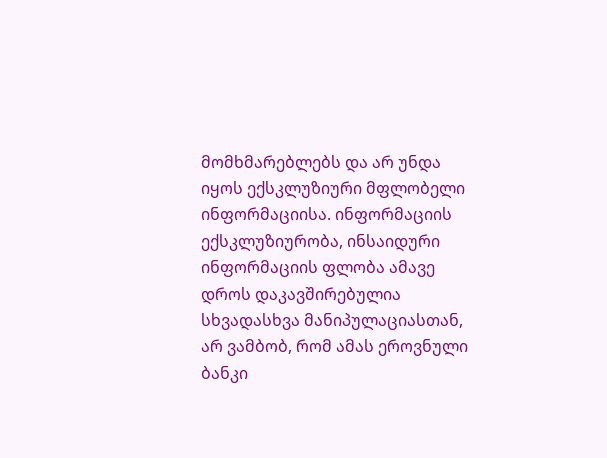მომხმარებლებს და არ უნდა იყოს ექსკლუზიური მფლობელი ინფორმაციისა. ინფორმაციის ექსკლუზიურობა, ინსაიდური ინფორმაციის ფლობა ამავე დროს დაკავშირებულია სხვადასხვა მანიპულაციასთან, არ ვამბობ, რომ ამას ეროვნული ბანკი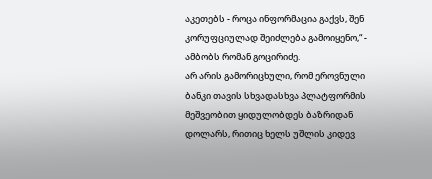აკეთებს - როცა ინფორმაცია გაქვს, შენ კორუფციულად შეიძლება გამოიყენო,“ - ამბობს რომან გოცირიძე.
არ არის გამორიცხული, რომ ეროვნული ბანკი თავის სხვადასხვა პლატფორმის მეშვეობით ყიდულობდეს ბაზრიდან დოლარს, რითიც ხელს უშლის კიდევ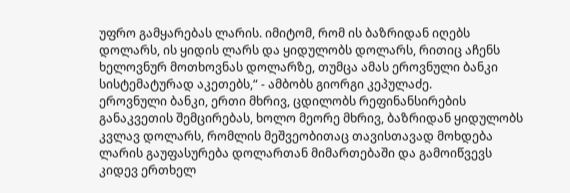უფრო გამყარებას ლარის. იმიტომ, რომ ის ბაზრიდან იღებს დოლარს, ის ყიდის ლარს და ყიდულობს დოლარს, რითიც აჩენს ხელოვნურ მოთხოვნას დოლარზე, თუმცა ამას ეროვნული ბანკი სისტემატურად აკეთებს,“ - ამბობს გიორგი კეპულაძე.
ეროვნული ბანკი, ერთი მხრივ, ცდილობს რეფინანსირების განაკვეთის შემცირებას, ხოლო მეორე მხრივ, ბაზრიდან ყიდულობს კვლავ დოლარს, რომლის მეშვეობითაც თავისთავად მოხდება ლარის გაუფასურება დოლართან მიმართებაში და გამოიწვევს კიდევ ერთხელ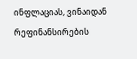ინფლაციას, ვინაიდან რეფინანსირების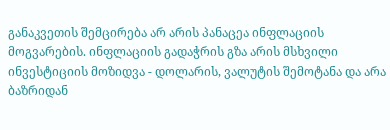განაკვეთის შემცირება არ არის პანაცეა ინფლაციის მოგვარების. ინფლაციის გადაჭრის გზა არის მსხვილი ინვესტიციის მოზიდვა - დოლარის, ვალუტის შემოტანა და არა ბაზრიდან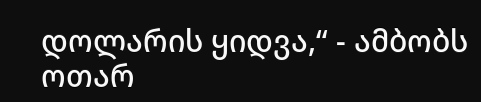დოლარის ყიდვა,“ - ამბობს ოთარ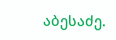აბესაძე.